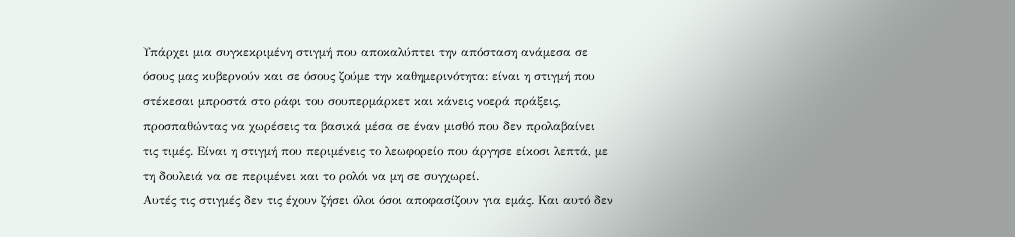Υπάρχει μια συγκεκριμένη στιγμή που αποκαλύπτει την απόσταση ανάμεσα σε όσους μας κυβερνούν και σε όσους ζούμε την καθημερινότητα: είναι η στιγμή που στέκεσαι μπροστά στο ράφι του σουπερμάρκετ και κάνεις νοερά πράξεις, προσπαθώντας να χωρέσεις τα βασικά μέσα σε έναν μισθό που δεν προλαβαίνει τις τιμές. Είναι η στιγμή που περιμένεις το λεωφορείο που άργησε είκοσι λεπτά, με τη δουλειά να σε περιμένει και το ρολόι να μη σε συγχωρεί.
Αυτές τις στιγμές δεν τις έχουν ζήσει όλοι όσοι αποφασίζουν για εμάς. Και αυτό δεν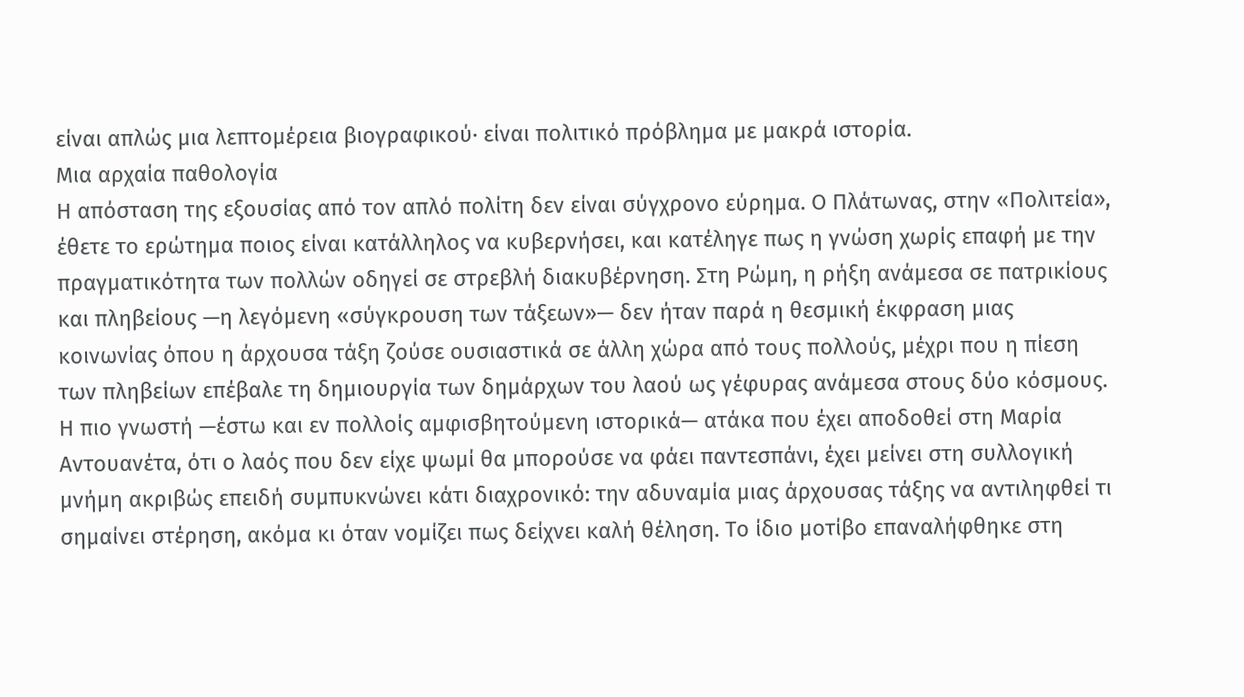είναι απλώς μια λεπτομέρεια βιογραφικού· είναι πολιτικό πρόβλημα με μακρά ιστορία.
Μια αρχαία παθολογία
Η απόσταση της εξουσίας από τον απλό πολίτη δεν είναι σύγχρονο εύρημα. Ο Πλάτωνας, στην «Πολιτεία», έθετε το ερώτημα ποιος είναι κατάλληλος να κυβερνήσει, και κατέληγε πως η γνώση χωρίς επαφή με την πραγματικότητα των πολλών οδηγεί σε στρεβλή διακυβέρνηση. Στη Ρώμη, η ρήξη ανάμεσα σε πατρικίους και πληβείους —η λεγόμενη «σύγκρουση των τάξεων»— δεν ήταν παρά η θεσμική έκφραση μιας κοινωνίας όπου η άρχουσα τάξη ζούσε ουσιαστικά σε άλλη χώρα από τους πολλούς, μέχρι που η πίεση των πληβείων επέβαλε τη δημιουργία των δημάρχων του λαού ως γέφυρας ανάμεσα στους δύο κόσμους.
Η πιο γνωστή —έστω και εν πολλοίς αμφισβητούμενη ιστορικά— ατάκα που έχει αποδοθεί στη Μαρία Αντουανέτα, ότι ο λαός που δεν είχε ψωμί θα μπορούσε να φάει παντεσπάνι, έχει μείνει στη συλλογική μνήμη ακριβώς επειδή συμπυκνώνει κάτι διαχρονικό: την αδυναμία μιας άρχουσας τάξης να αντιληφθεί τι σημαίνει στέρηση, ακόμα κι όταν νομίζει πως δείχνει καλή θέληση. Το ίδιο μοτίβο επαναλήφθηκε στη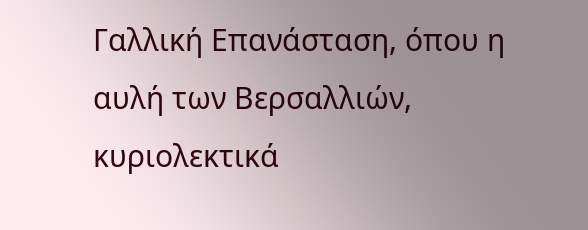Γαλλική Επανάσταση, όπου η αυλή των Βερσαλλιών, κυριολεκτικά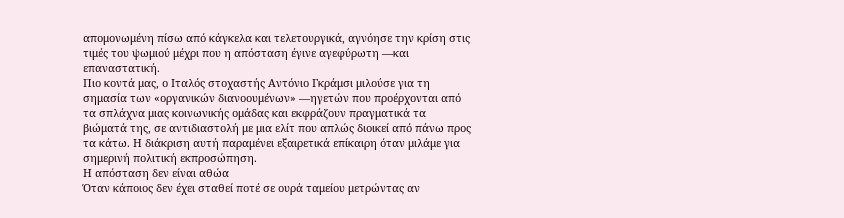απομονωμένη πίσω από κάγκελα και τελετουργικά, αγνόησε την κρίση στις τιμές του ψωμιού μέχρι που η απόσταση έγινε αγεφύρωτη —και επαναστατική.
Πιο κοντά μας, ο Ιταλός στοχαστής Αντόνιο Γκράμσι μιλούσε για τη σημασία των «οργανικών διανοουμένων» —ηγετών που προέρχονται από τα σπλάχνα μιας κοινωνικής ομάδας και εκφράζουν πραγματικά τα βιώματά της, σε αντιδιαστολή με μια ελίτ που απλώς διοικεί από πάνω προς τα κάτω. Η διάκριση αυτή παραμένει εξαιρετικά επίκαιρη όταν μιλάμε για σημερινή πολιτική εκπροσώπηση.
Η απόσταση δεν είναι αθώα
Όταν κάποιος δεν έχει σταθεί ποτέ σε ουρά ταμείου μετρώντας αν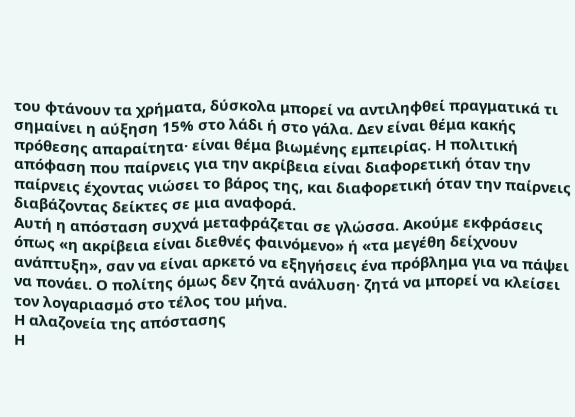του φτάνουν τα χρήματα, δύσκολα μπορεί να αντιληφθεί πραγματικά τι σημαίνει η αύξηση 15% στο λάδι ή στο γάλα. Δεν είναι θέμα κακής πρόθεσης απαραίτητα· είναι θέμα βιωμένης εμπειρίας. Η πολιτική απόφαση που παίρνεις για την ακρίβεια είναι διαφορετική όταν την παίρνεις έχοντας νιώσει το βάρος της, και διαφορετική όταν την παίρνεις διαβάζοντας δείκτες σε μια αναφορά.
Αυτή η απόσταση συχνά μεταφράζεται σε γλώσσα. Ακούμε εκφράσεις όπως «η ακρίβεια είναι διεθνές φαινόμενο» ή «τα μεγέθη δείχνουν ανάπτυξη», σαν να είναι αρκετό να εξηγήσεις ένα πρόβλημα για να πάψει να πονάει. Ο πολίτης όμως δεν ζητά ανάλυση· ζητά να μπορεί να κλείσει τον λογαριασμό στο τέλος του μήνα.
Η αλαζονεία της απόστασης
Η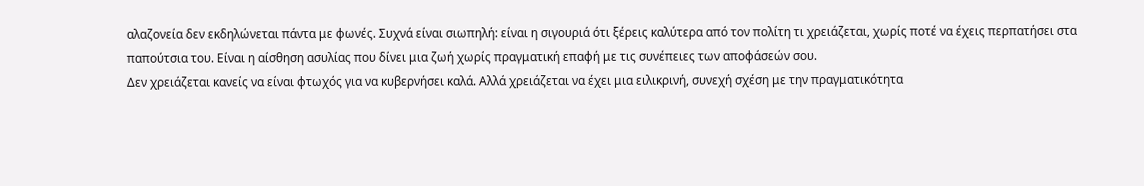αλαζονεία δεν εκδηλώνεται πάντα με φωνές. Συχνά είναι σιωπηλή: είναι η σιγουριά ότι ξέρεις καλύτερα από τον πολίτη τι χρειάζεται, χωρίς ποτέ να έχεις περπατήσει στα παπούτσια του. Είναι η αίσθηση ασυλίας που δίνει μια ζωή χωρίς πραγματική επαφή με τις συνέπειες των αποφάσεών σου.
Δεν χρειάζεται κανείς να είναι φτωχός για να κυβερνήσει καλά. Αλλά χρειάζεται να έχει μια ειλικρινή, συνεχή σχέση με την πραγματικότητα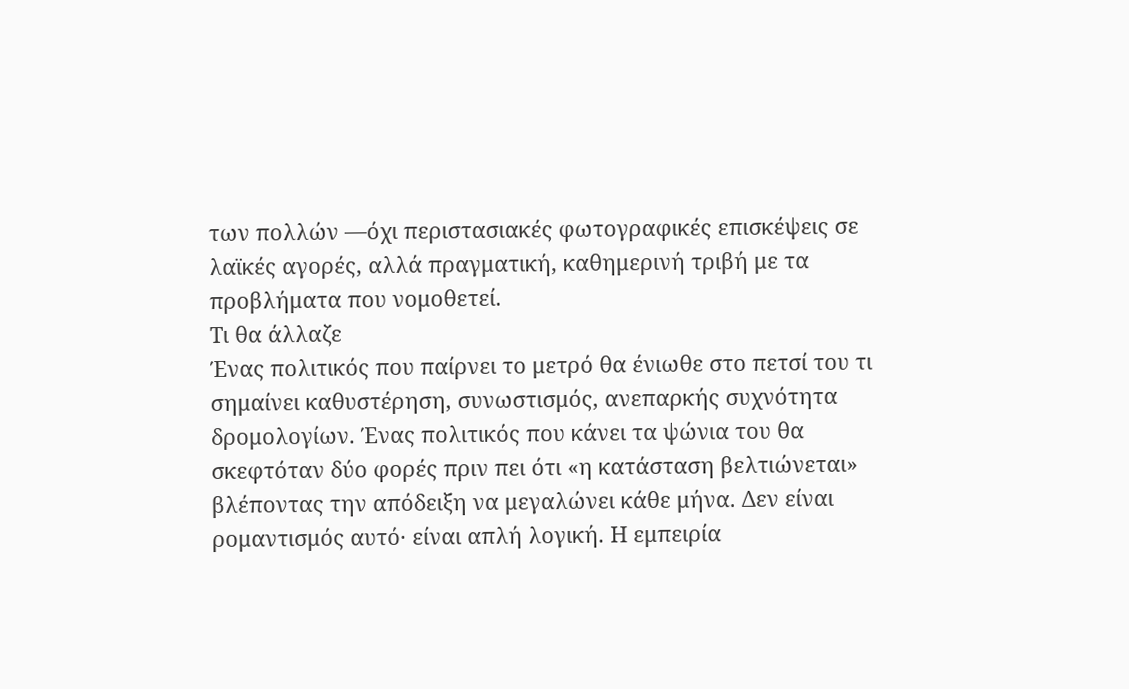των πολλών —όχι περιστασιακές φωτογραφικές επισκέψεις σε λαϊκές αγορές, αλλά πραγματική, καθημερινή τριβή με τα προβλήματα που νομοθετεί.
Τι θα άλλαζε
Ένας πολιτικός που παίρνει το μετρό θα ένιωθε στο πετσί του τι σημαίνει καθυστέρηση, συνωστισμός, ανεπαρκής συχνότητα δρομολογίων. Ένας πολιτικός που κάνει τα ψώνια του θα σκεφτόταν δύο φορές πριν πει ότι «η κατάσταση βελτιώνεται» βλέποντας την απόδειξη να μεγαλώνει κάθε μήνα. Δεν είναι ρομαντισμός αυτό· είναι απλή λογική. Η εμπειρία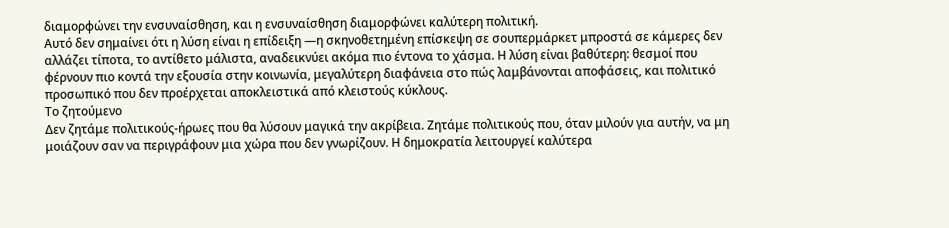διαμορφώνει την ενσυναίσθηση, και η ενσυναίσθηση διαμορφώνει καλύτερη πολιτική.
Αυτό δεν σημαίνει ότι η λύση είναι η επίδειξη —η σκηνοθετημένη επίσκεψη σε σουπερμάρκετ μπροστά σε κάμερες δεν αλλάζει τίποτα, το αντίθετο μάλιστα, αναδεικνύει ακόμα πιο έντονα το χάσμα. Η λύση είναι βαθύτερη: θεσμοί που φέρνουν πιο κοντά την εξουσία στην κοινωνία, μεγαλύτερη διαφάνεια στο πώς λαμβάνονται αποφάσεις, και πολιτικό προσωπικό που δεν προέρχεται αποκλειστικά από κλειστούς κύκλους.
Το ζητούμενο
Δεν ζητάμε πολιτικούς-ήρωες που θα λύσουν μαγικά την ακρίβεια. Ζητάμε πολιτικούς που, όταν μιλούν για αυτήν, να μη μοιάζουν σαν να περιγράφουν μια χώρα που δεν γνωρίζουν. Η δημοκρατία λειτουργεί καλύτερα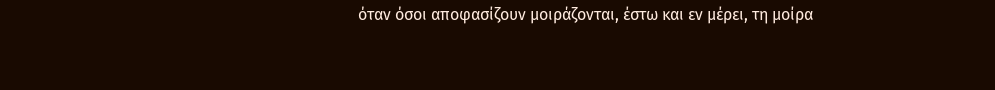όταν όσοι αποφασίζουν μοιράζονται, έστω και εν μέρει, τη μοίρα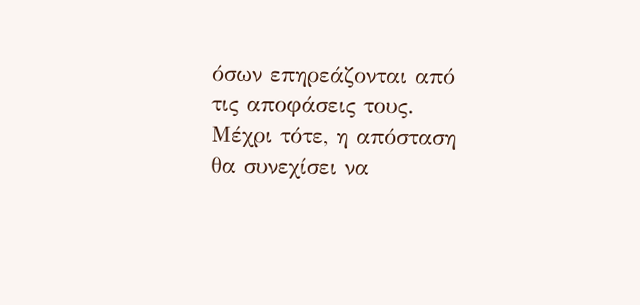όσων επηρεάζονται από τις αποφάσεις τους.
Μέχρι τότε, η απόσταση θα συνεχίσει να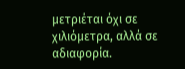μετριέται όχι σε χιλιόμετρα, αλλά σε αδιαφορία.